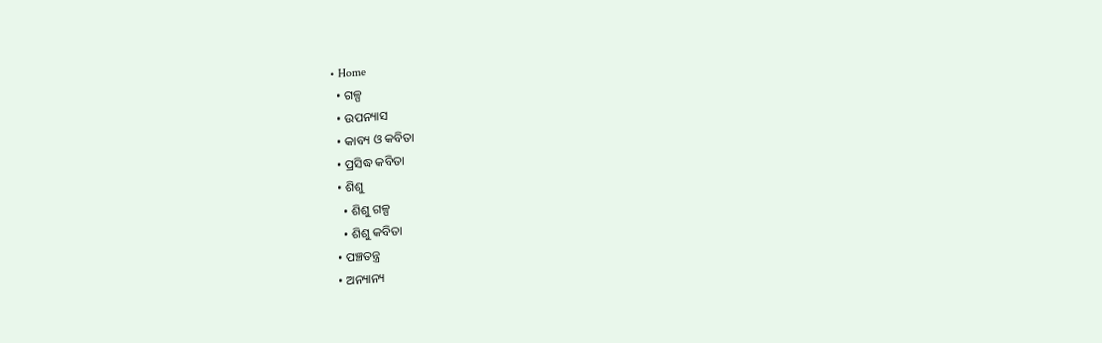• Home
  • ଗଳ୍ପ
  • ଉପନ୍ୟାସ
  • କାବ୍ୟ ଓ କବିତା
  • ପ୍ରସିଦ୍ଧ କବିତା
  • ଶିଶୁ
    • ଶିଶୁ ଗଳ୍ପ
    • ଶିଶୁ କବିତା
  • ପଞ୍ଚତନ୍ତ୍ର
  • ଅନ୍ୟାନ୍ୟ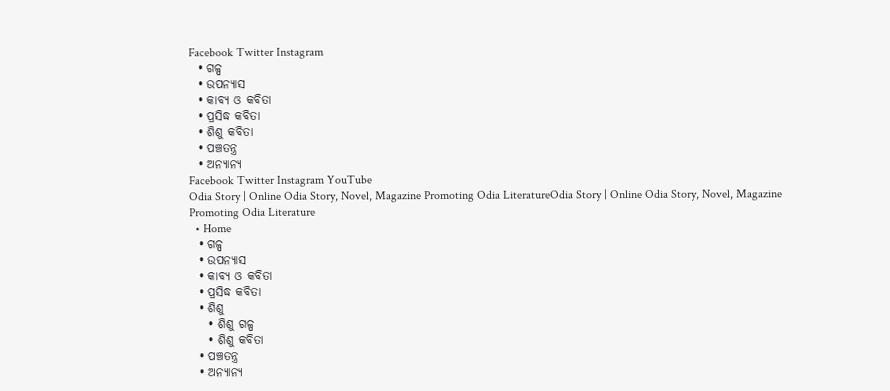Facebook Twitter Instagram
  • ଗଳ୍ପ
  • ଉପନ୍ୟାସ
  • କାବ୍ୟ ଓ କବିତା
  • ପ୍ରସିଦ୍ଧ କବିତା
  • ଶିଶୁ କବିତା
  • ପଞ୍ଚତନ୍ତ୍ର
  • ଅନ୍ୟାନ୍ୟ
Facebook Twitter Instagram YouTube
Odia Story | Online Odia Story, Novel, Magazine Promoting Odia LiteratureOdia Story | Online Odia Story, Novel, Magazine Promoting Odia Literature
  • Home
  • ଗଳ୍ପ
  • ଉପନ୍ୟାସ
  • କାବ୍ୟ ଓ କବିତା
  • ପ୍ରସିଦ୍ଧ କବିତା
  • ଶିଶୁ
    • ଶିଶୁ ଗଳ୍ପ
    • ଶିଶୁ କବିତା
  • ପଞ୍ଚତନ୍ତ୍ର
  • ଅନ୍ୟାନ୍ୟ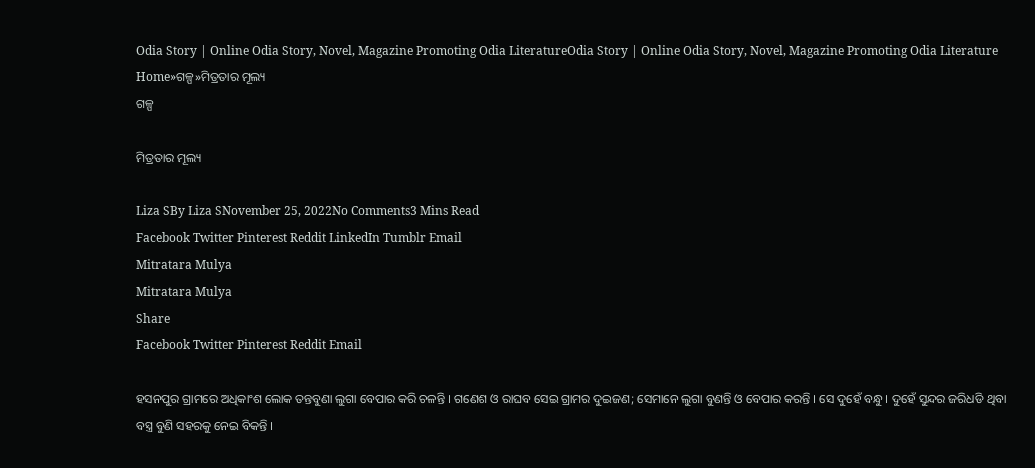Odia Story | Online Odia Story, Novel, Magazine Promoting Odia LiteratureOdia Story | Online Odia Story, Novel, Magazine Promoting Odia Literature
Home»ଗଳ୍ପ»ମିତ୍ରତାର ମୂଲ୍ୟ
ଗଳ୍ପ

ମିତ୍ରତାର ମୂଲ୍ୟ

Liza SBy Liza SNovember 25, 2022No Comments3 Mins Read
Facebook Twitter Pinterest Reddit LinkedIn Tumblr Email
Mitratara Mulya
Mitratara Mulya
Share
Facebook Twitter Pinterest Reddit Email

ହସନପୁର ଗ୍ରାମରେ ଅଧିକାଂଶ ଲୋକ ତନ୍ତବୁଣା ଲୁଗା ବେପାର କରି ଚଳନ୍ତି । ଗଣେଶ ଓ ରାଘବ ସେଇ ଗ୍ରାମର ଦୁଇଜଣ; ସେମାନେ ଲୁଗା ବୁଣନ୍ତି ଓ ବେପାର କରନ୍ତି । ସେ ଦୁହେଁ ବନ୍ଧୁ । ଦୁହେଁ ସୁନ୍ଦର ଜରିଧଡି ଥିବା ବସ୍ତ୍ର ବୁଣି ସହରକୁ ନେଇ ବିକନ୍ତି ।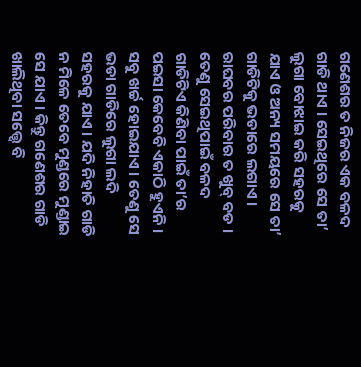ଗଣେଶର ତ ନିଜର ଏକ ବଳଦ ଗାଡି ଥାଏ । ସେଇଥିରେ ସେ ତା’ ଲୁଗା ବୋଝାଇ କରି ସହରକୁ ଯାଏ ଓ ଅନ୍ୟ ସମୟରେ ସେ ତା’ ଗାଡିଟିକୁ ଭଡାରେ ଲଗାଏ । ରାଘବର ପରିବାର ତ ଖୁବ୍ ବଡ । ତେଣୁ ସେଇଥିପାଇଁ ବଳଦ ଗାଡିଟିଏ କିଣିବା ପାଇଁ ତା’ର ପଇସା କେବେବି ଏକାଠି ହୁଏନି । ସବୁ ଖର୍ଚ୍ଚ ହୋଇଯାଏ । ତେଣୁ ସେ ଭଡା ଗାଡିରେ ଲୁଗା ଲଦି ସହରକୁ ଯାଏ । ଯଦି ନିହାତି ଗାଡି ନ ମିଳେ ତେବେ ମୁଣ୍ଡରେ ମୁଣ୍ଡାଇ ସେ ଯାଏ । କିନ୍ତୁ ଗଣେଶର ଗାଡି ଖାଲିଥିବା ସତ୍ତ୍ୱେ ବି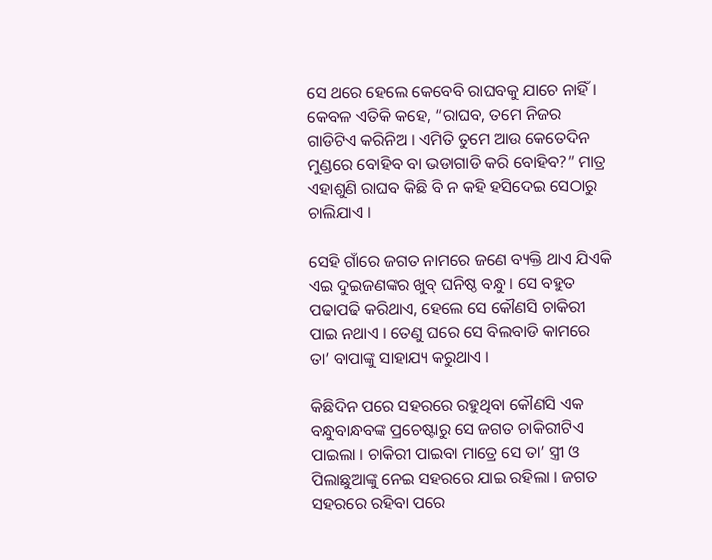ସେ ଥରେ ହେଲେ କେବେବି ରାଘବକୁ ଯାଚେ ନାହିଁ । କେବଳ ଏତିକି କହେ, “ରାଘବ, ତମେ ନିଜର ଗାଡିଟିଏ କରିନିଅ । ଏମିତି ତୁମେ ଆଉ କେତେଦିନ ମୁଣ୍ଡରେ ବୋହିବ ବା ଭଡାଗାଡି କରି ବୋହିବ?” ମାତ୍ର ଏହାଶୁଣି ରାଘବ କିଛି ବି ନ କହି ହସିଦେଇ ସେଠାରୁ ଚାଲିଯାଏ ।

ସେହି ଗାଁରେ ଜଗତ ନାମରେ ଜଣେ ବ୍ୟକ୍ତି ଥାଏ ଯିଏକି ଏଇ ଦୁଇଜଣଙ୍କର ଖୁବ୍ ଘନିଷ୍ଠ ବନ୍ଧୁ । ସେ ବହୁତ ପଢାପଢି କରିଥାଏ, ହେଲେ ସେ କୌଣସି ଚାକିରୀ ପାଇ ନଥାଏ । ତେଣୁ ଘରେ ସେ ବିଲବାଡି କାମରେ ତା’ ବାପାଙ୍କୁ ସାହାଯ୍ୟ କରୁଥାଏ ।

କିଛିଦିନ ପରେ ସହରରେ ରହୁଥିବା କୌଣସି ଏକ ବନ୍ଧୁବାନ୍ଧବଙ୍କ ପ୍ରଚେଷ୍ଟାରୁ ସେ ଜଗତ ଚାକିରୀଟିଏ ପାଇଲା । ଚାକିରୀ ପାଇବା ମାତ୍ରେ ସେ ତା’ ସ୍ତ୍ରୀ ଓ ପିଲାଛୁଆଙ୍କୁ ନେଇ ସହରରେ ଯାଇ ରହିଲା । ଜଗତ ସହରରେ ରହିବା ପରେ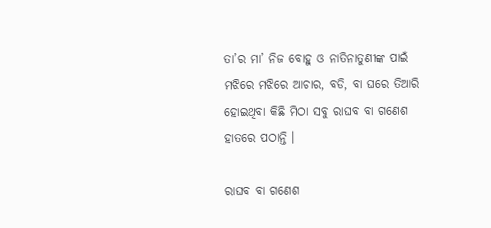ତା’ର ମା’ ନିଜ ବୋହୁ ଓ ନାତିନାତୁଣୀଙ୍କ ପାଇଁ ମଝିରେ ମଝିରେ ଆଚାର, ବଡି, ବା ଘରେ ତିଆରି ହୋଇଥିବା କିଛି ମିଠା ସବୁ ରାଘବ ବା ଗଣେଶ ହାତରେ ପଠାନ୍ତି ।

ରାଘବ ବା ଗଣେଶ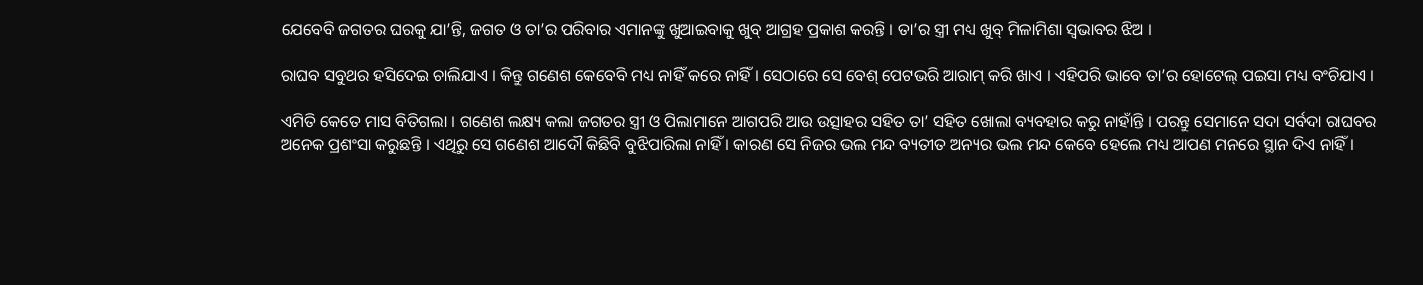ଯେବେବି ଜଗତର ଘରକୁ ଯା’ନ୍ତି, ଜଗତ ଓ ତା’ର ପରିବାର ଏମାନଙ୍କୁ ଖୁଆଇବାକୁ ଖୁବ୍ ଆଗ୍ରହ ପ୍ରକାଶ କରନ୍ତି । ତା’ର ସ୍ତ୍ରୀ ମଧ୍ୟ ଖୁବ୍ ମିଳାମିଶା ସ୍ୱଭାବର ଝିଅ ।

ରାଘବ ସବୁଥର ହସିଦେଇ ଚାଲିଯାଏ । କିନ୍ତୁ ଗଣେଶ କେବେବି ମଧ୍ୟ ନାହିଁ କରେ ନାହିଁ । ସେଠାରେ ସେ ବେଶ୍ ପେଟଭରି ଆରାମ୍ କରି ଖାଏ । ଏହିପରି ଭାବେ ତା’ର ହୋଟେଲ୍ ପଇସା ମଧ୍ୟ ବଂଚିଯାଏ ।

ଏମିତି କେତେ ମାସ ବିତିଗଲା । ଗଣେଶ ଲକ୍ଷ୍ୟ କଲା ଜଗତର ସ୍ତ୍ରୀ ଓ ପିଲାମାନେ ଆଗପରି ଆଉ ଉତ୍ସାହର ସହିତ ତା’ ସହିତ ଖୋଲା ବ୍ୟବହାର କରୁ ନାହାଁନ୍ତି । ପରନ୍ତୁ ସେମାନେ ସଦା ସର୍ବଦା ରାଘବର ଅନେକ ପ୍ରଶଂସା କରୁଛନ୍ତି । ଏଥିରୁ ସେ ଗଣେଶ ଆଦୌ କିଛିବି ବୁଝିପାରିଲା ନାହିଁ । କାରଣ ସେ ନିଜର ଭଲ ମନ୍ଦ ବ୍ୟତୀତ ଅନ୍ୟର ଭଲ ମନ୍ଦ କେବେ ହେଲେ ମଧ୍ୟ ଆପଣ ମନରେ ସ୍ଥାନ ଦିଏ ନାହିଁ ।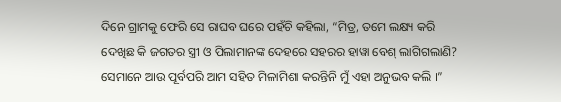ଦିନେ ଗ୍ରାମକୁ ଫେରି ସେ ରାଘବ ଘରେ ପହଁଚି କହିଲା, “ମିତ୍ର, ତମେ ଲକ୍ଷ୍ୟ କରି ଦେଖିଛ କି ଜଗତର ସ୍ତ୍ରୀ ଓ ପିଲାମାନଙ୍କ ଦେହରେ ସହରର ହାୱା ବେଶ୍ ଲାଗିଗଲାଣି? ସେମାନେ ଆଉ ପୂର୍ବପରି ଆମ ସହିତ ମିଳାମିଶା କରନ୍ତିନି ମୁଁ ଏହା ଅନୁଭବ କଲି ।”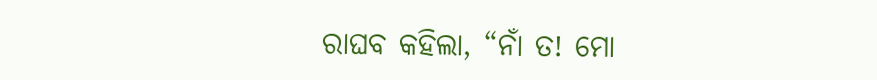ରାଘବ କହିଲା, “ନାଁ ତ! ମୋ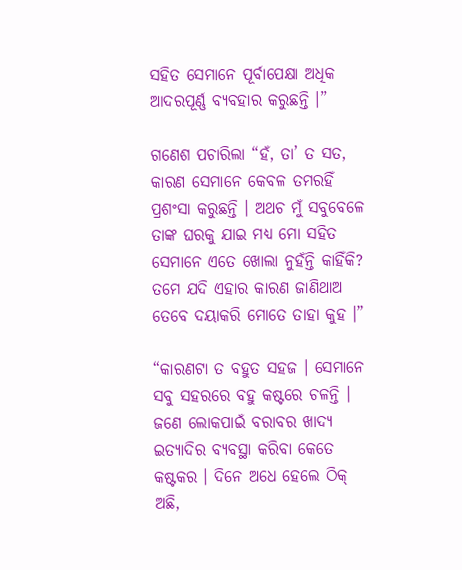ସହିତ ସେମାନେ ପୂର୍ବାପେକ୍ଷା ଅଧିକ ଆଦରପୂର୍ଣ୍ଣ ବ୍ୟବହାର କରୁଛନ୍ତି ।”

ଗଣେଶ ପଚାରିଲା “ହଁ, ତା’ ତ ସତ, କାରଣ ସେମାନେ କେବଳ ତମରହିଁ ପ୍ରଶଂସା କରୁଛନ୍ତି । ଅଥଚ ମୁଁ ସବୁବେଳେ ତାଙ୍କ ଘରକୁ ଯାଇ ମଧ୍ୟ ମୋ ସହିତ ସେମାନେ ଏତେ ଖୋଲା ନୁହଁନ୍ତି କାହିଁକି? ତମେ ଯଦି ଏହାର କାରଣ ଜାଣିଥାଅ ତେବେ ଦୟାକରି ମୋତେ ତାହା କୁହ ।”

“କାରଣଟା ତ ବହୁତ ସହଜ । ସେମାନେ ସବୁ ସହରରେ ବହୁ କଷ୍ଟରେ ଚଳନ୍ତି । ଜଣେ ଲୋକପାଇଁ ବରାବର ଖାଦ୍ୟ ଇତ୍ୟାଦିର ବ୍ୟବସ୍ଥା କରିବା କେତେ କଷ୍ଟକର । ଦିନେ ଅଧେ ହେଲେ ଠିକ୍ ଅଛି,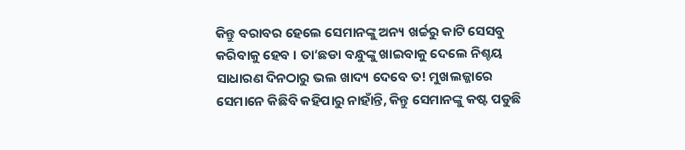କିନ୍ତୁ ବରାବର ହେଲେ ସେମାନଙ୍କୁ ଅନ୍ୟ ଖର୍ଚ୍ଚରୁ କାଟି ସେସବୁ କରିବାକୁ ହେବ । ତା’ଛଡା ବନ୍ଧୁଙ୍କୁ ଖାଇବାକୁ ଦେଲେ ନିଶ୍ଚୟ ସାଧାରଣ ଦିନଠାରୁ ଭଲ ଖାଦ୍ୟ ଦେବେ ତ! ମୁଖଲଜ୍ଜାରେ ସେମାନେ କିଛିବି କହିପାରୁ ନାହାଁନ୍ତି, କିନ୍ତୁ ସେମାନଙ୍କୁ କଷ୍ଟ ପଡୁଛି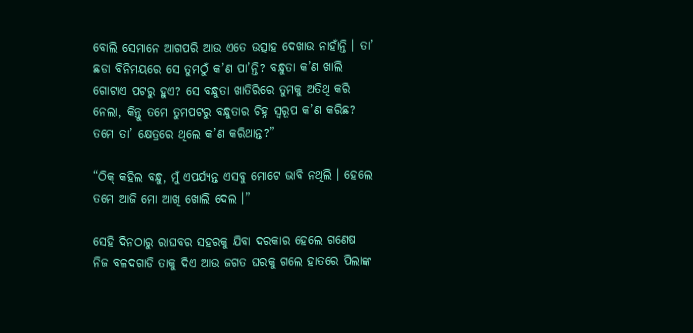ବୋଲି ସେମାନେ ଆଗପରି ଆଉ ଏତେ ଉତ୍ସାହ ଦେଖାଉ ନାହାଁନ୍ତି । ତା’ ଛଡା ବିନିମୟରେ ସେ ତୁମଠୁଁ କ’ଣ ପା’ନ୍ତି? ବନ୍ଧୁତା କ’ଣ ଖାଲି ଗୋଟାଏ ପଟରୁ ହୁଏ? ସେ ବନ୍ଧୁତା ଖାତିରିରେ ତୁମକୁ ଅତିଥି କରି ନେଲା, କିନ୍ତୁ ତମେ ତୁମପଟରୁ ବନ୍ଧୁତାର ଚିହ୍ନ ସ୍ୱରୂପ କ’ଣ କରିଛ? ତମେ ତା’ କ୍ଷେତ୍ରରେ ଥିଲେ କ’ଣ କରିଥାନ୍ତ?”

“ଠିକ୍ କହିଲ ବନ୍ଧୁ, ମୁଁ ଏପର୍ଯ୍ୟନ୍ତ ଏସବୁ ମୋଟେ ଭାବି ନଥିଲି । ହେଲେ ତମେ ଆଜି ମୋ ଆଖି ଖୋଲି ଦେଲ ।”

ସେହି ଦିନଠାରୁ ରାଘବର ସହରକୁ ଯିବା ଦରକାର ହେଲେ ଗଣେଷ ନିଜ ବଳଦଗାଡି ତାକୁ ଦିଏ ଆଉ ଜଗତ ଘରକୁ ଗଲେ ହାତରେ ପିଲାଙ୍କ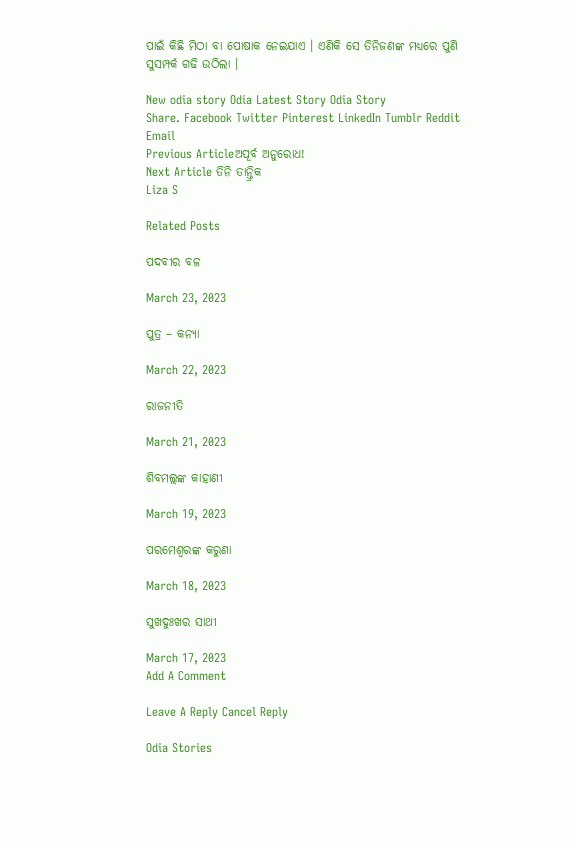ପାଇଁ କିଛି ମିଠା ବା ପୋଷାକ ନେଇଯାଏ । ଏଣିକି ସେ ତିନିଜଣଙ୍କ ମଧ୍ୟରେ ପୁଣି ସୁସମ୍ପର୍କ ଗଢି ଉଠିଲା ।

New odia story Odia Latest Story Odia Story
Share. Facebook Twitter Pinterest LinkedIn Tumblr Reddit Email
Previous Articleଅପୂର୍ବ ଅନୁରୋଧ!
Next Article ତିନି ତାନ୍ତ୍ରିକ
Liza S

Related Posts

ପଦବୀର ବଳ

March 23, 2023

ପୁତ୍ର – କନ୍ୟା

March 22, 2023

ରାଜନୀତି

March 21, 2023

ଶିବମଲ୍ଲଙ୍କ କାହାଣୀ

March 19, 2023

ପରମେଶ୍ୱରଙ୍କ କରୁଣା

March 18, 2023

ସୁଖଦୁଃଖର ସାଥୀ

March 17, 2023
Add A Comment

Leave A Reply Cancel Reply

Odia Stories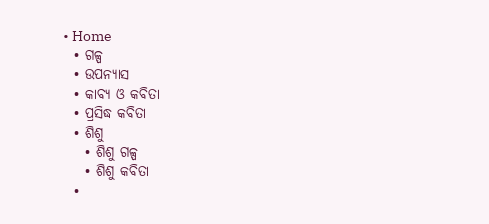• Home
  • ଗଳ୍ପ
  • ଉପନ୍ୟାସ
  • କାବ୍ୟ ଓ କବିତା
  • ପ୍ରସିଦ୍ଧ କବିତା
  • ଶିଶୁ
    • ଶିଶୁ ଗଳ୍ପ
    • ଶିଶୁ କବିତା
  •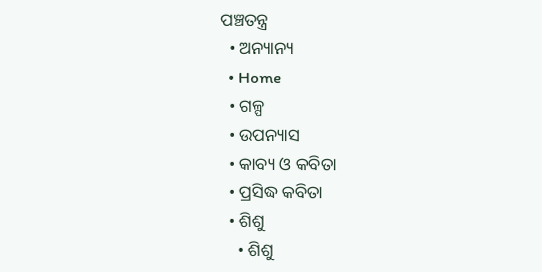ପଞ୍ଚତନ୍ତ୍ର
  • ଅନ୍ୟାନ୍ୟ
  • Home
  • ଗଳ୍ପ
  • ଉପନ୍ୟାସ
  • କାବ୍ୟ ଓ କବିତା
  • ପ୍ରସିଦ୍ଧ କବିତା
  • ଶିଶୁ
    • ଶିଶୁ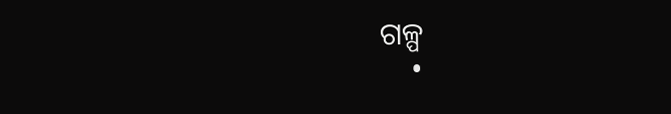ଗଳ୍ପ
    •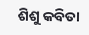ଶିଶୁ କବିତା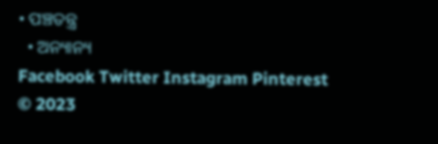• ପଞ୍ଚତନ୍ତ୍ର
  • ଅନ୍ୟାନ୍ୟ
Facebook Twitter Instagram Pinterest
© 2023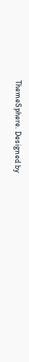ThemeSphere. Designed by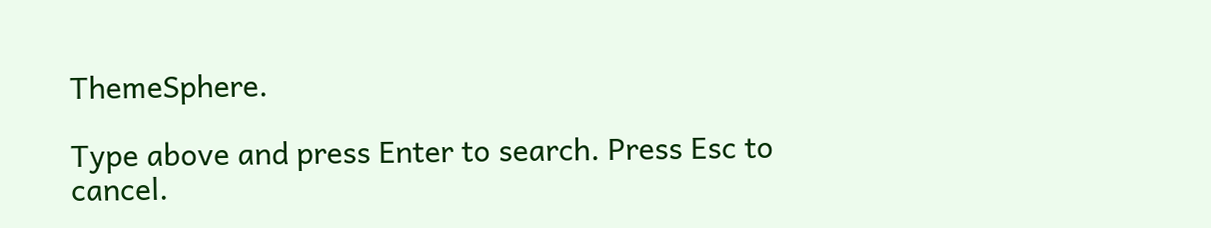ThemeSphere.

Type above and press Enter to search. Press Esc to cancel.